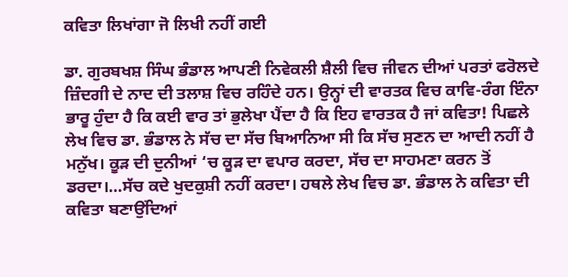ਕਵਿਤਾ ਲਿਖਾਂਗਾ ਜੋ ਲਿਖੀ ਨਹੀਂ ਗਈ

ਡਾ. ਗੁਰਬਖਸ਼ ਸਿੰਘ ਭੰਡਾਲ ਆਪਣੀ ਨਿਵੇਕਲੀ ਸ਼ੈਲੀ ਵਿਚ ਜੀਵਨ ਦੀਆਂ ਪਰਤਾਂ ਫਰੋਲਦੇ ਜ਼ਿੰਦਗੀ ਦੇ ਨਾਦ ਦੀ ਤਲਾਸ਼ ਵਿਚ ਰਹਿੰਦੇ ਹਨ। ਉਨ੍ਹਾਂ ਦੀ ਵਾਰਤਕ ਵਿਚ ਕਾਵਿ-ਰੰਗ ਇੰਨਾ ਭਾਰੂ ਹੁੰਦਾ ਹੈ ਕਿ ਕਈ ਵਾਰ ਤਾਂ ਭੁਲੇਖਾ ਪੈਂਦਾ ਹੈ ਕਿ ਇਹ ਵਾਰਤਕ ਹੈ ਜਾਂ ਕਵਿਤਾ! ਪਿਛਲੇ ਲੇਖ ਵਿਚ ਡਾ. ਭੰਡਾਲ ਨੇ ਸੱਚ ਦਾ ਸੱਚ ਬਿਆਨਿਆ ਸੀ ਕਿ ਸੱਚ ਸੁਣਨ ਦਾ ਆਦੀ ਨਹੀਂ ਹੈ ਮਨੁੱਖ। ਕੂੜ ਦੀ ਦੁਨੀਆਂ ‘ਚ ਕੂੜ ਦਾ ਵਪਾਰ ਕਰਦਾ, ਸੱਚ ਦਾ ਸਾਹਮਣਾ ਕਰਨ ਤੋਂ ਡਰਦਾ।…ਸੱਚ ਕਦੇ ਖੁਦਕੁਸ਼ੀ ਨਹੀਂ ਕਰਦਾ। ਹਥਲੇ ਲੇਖ ਵਿਚ ਡਾ. ਭੰਡਾਲ ਨੇ ਕਵਿਤਾ ਦੀ ਕਵਿਤਾ ਬਣਾਉਂਦਿਆਂ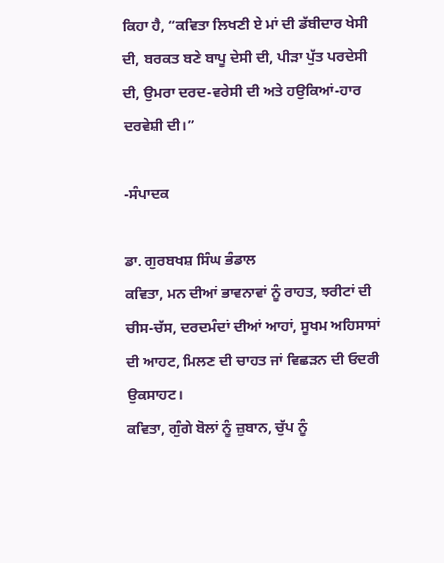ਕਿਹਾ ਹੈ, “ਕਵਿਤਾ ਲਿਖਣੀ ਏ ਮਾਂ ਦੀ ਡੱਬੀਦਾਰ ਖੇਸੀ ਦੀ, ਬਰਕਤ ਬਣੇ ਬਾਪੂ ਦੇਸੀ ਦੀ, ਪੀੜਾ ਪੁੱਤ ਪਰਦੇਸੀ ਦੀ, ਉਮਰਾ ਦਰਦ-ਵਰੇਸੀ ਦੀ ਅਤੇ ਹਉਕਿਆਂ-ਹਾਰ ਦਰਵੇਸ਼ੀ ਦੀ।”

-ਸੰਪਾਦਕ

ਡਾ. ਗੁਰਬਖਸ਼ ਸਿੰਘ ਭੰਡਾਲ
ਕਵਿਤਾ, ਮਨ ਦੀਆਂ ਭਾਵਨਾਵਾਂ ਨੂੰ ਰਾਹਤ, ਝਰੀਟਾਂ ਦੀ ਚੀਸ-ਚੱਸ, ਦਰਦਮੰਦਾਂ ਦੀਆਂ ਆਹਾਂ, ਸੂਖਮ ਅਹਿਸਾਸਾਂ ਦੀ ਆਹਟ, ਮਿਲਣ ਦੀ ਚਾਹਤ ਜਾਂ ਵਿਛੜਨ ਦੀ ਓਦਰੀ ਉਕਸਾਹਟ।
ਕਵਿਤਾ, ਗੁੰਗੇ ਬੋਲਾਂ ਨੂੰ ਜ਼ੁਬਾਨ, ਚੁੱਪ ਨੂੰ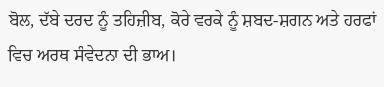ਬੋਲ, ਦੱਬੇ ਦਰਦ ਨੂੰ ਤਹਿਜ਼ੀਬ, ਕੋਰੇ ਵਰਕੇ ਨੂੰ ਸ਼ਬਦ-ਸ਼ਗਨ ਅਤੇ ਹਰਫਾਂ ਵਿਚ ਅਰਥ ਸੰਵੇਦਨਾ ਦੀ ਭਾਅ।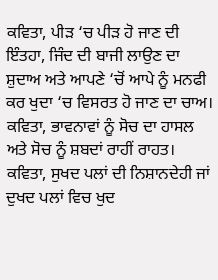ਕਵਿਤਾ, ਪੀੜ ‘ਚ ਪੀੜ ਹੋ ਜਾਣ ਦੀ ਇੰਤਹਾ, ਜਿੰਦ ਦੀ ਬਾਜੀ ਲਾਉਣ ਦਾ ਸ਼ੁਦਾਅ ਅਤੇ ਆਪਣੇ ‘ਚੋਂ ਆਪੇ ਨੂੰ ਮਨਫੀ ਕਰ ਖੁਦਾ ‘ਚ ਵਿਸਰਤ ਹੋ ਜਾਣ ਦਾ ਚਾਅ।
ਕਵਿਤਾ, ਭਾਵਨਾਵਾਂ ਨੂੰ ਸੋਚ ਦਾ ਹਾਸਲ ਅਤੇ ਸੋਚ ਨੂੰ ਸ਼ਬਦਾਂ ਰਾਹੀਂ ਰਾਹਤ। ਕਵਿਤਾ, ਸੁਖਦ ਪਲਾਂ ਦੀ ਨਿਸ਼ਾਨਦੇਹੀ ਜਾਂ ਦੁਖਦ ਪਲਾਂ ਵਿਚ ਖੁਦ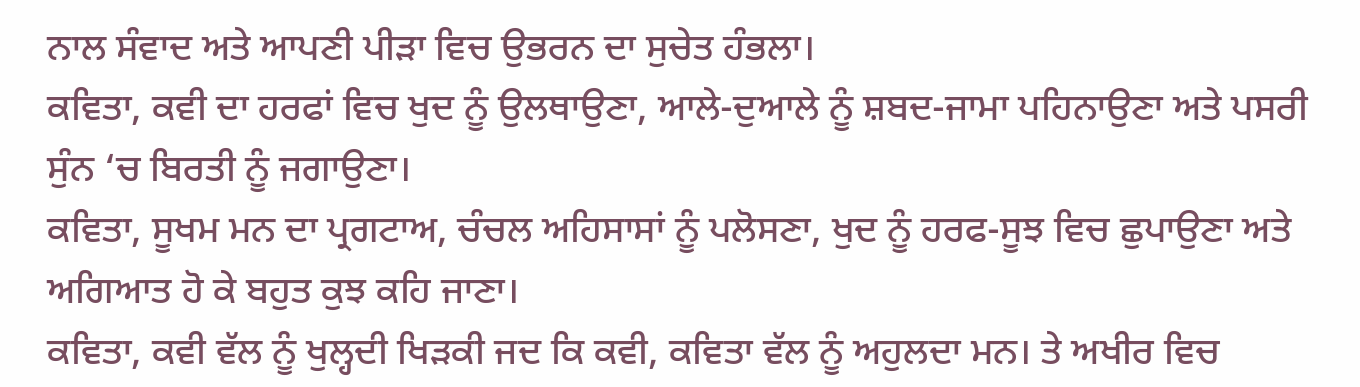ਨਾਲ ਸੰਵਾਦ ਅਤੇ ਆਪਣੀ ਪੀੜਾ ਵਿਚ ਉਭਰਨ ਦਾ ਸੁਚੇਤ ਹੰਭਲਾ।
ਕਵਿਤਾ, ਕਵੀ ਦਾ ਹਰਫਾਂ ਵਿਚ ਖੁਦ ਨੂੰ ਉਲਥਾਉਣਾ, ਆਲੇ-ਦੁਆਲੇ ਨੂੰ ਸ਼ਬਦ-ਜਾਮਾ ਪਹਿਨਾਉਣਾ ਅਤੇ ਪਸਰੀ ਸੁੰਨ ‘ਚ ਬਿਰਤੀ ਨੂੰ ਜਗਾਉਣਾ।
ਕਵਿਤਾ, ਸੂਖਮ ਮਨ ਦਾ ਪ੍ਰਗਟਾਅ, ਚੰਚਲ ਅਹਿਸਾਸਾਂ ਨੂੰ ਪਲੋਸਣਾ, ਖੁਦ ਨੂੰ ਹਰਫ-ਸੂਝ ਵਿਚ ਛੁਪਾਉਣਾ ਅਤੇ ਅਗਿਆਤ ਹੋ ਕੇ ਬਹੁਤ ਕੁਝ ਕਹਿ ਜਾਣਾ।
ਕਵਿਤਾ, ਕਵੀ ਵੱਲ ਨੂੰ ਖੁਲ੍ਹਦੀ ਖਿੜਕੀ ਜਦ ਕਿ ਕਵੀ, ਕਵਿਤਾ ਵੱਲ ਨੂੰ ਅਹੁਲਦਾ ਮਨ। ਤੇ ਅਖੀਰ ਵਿਚ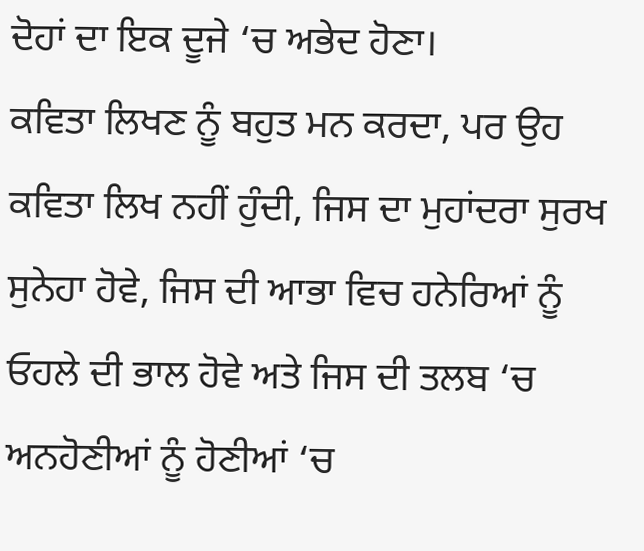ਦੋਹਾਂ ਦਾ ਇਕ ਦੂਜੇ ‘ਚ ਅਭੇਦ ਹੋਣਾ।
ਕਵਿਤਾ ਲਿਖਣ ਨੂੰ ਬਹੁਤ ਮਨ ਕਰਦਾ, ਪਰ ਉਹ ਕਵਿਤਾ ਲਿਖ ਨਹੀਂ ਹੁੰਦੀ, ਜਿਸ ਦਾ ਮੁਹਾਂਦਰਾ ਸੁਰਖ ਸੁਨੇਹਾ ਹੋਵੇ, ਜਿਸ ਦੀ ਆਭਾ ਵਿਚ ਹਨੇਰਿਆਂ ਨੂੰ ਓਹਲੇ ਦੀ ਭਾਲ ਹੋਵੇ ਅਤੇ ਜਿਸ ਦੀ ਤਲਬ ‘ਚ ਅਨਹੋਣੀਆਂ ਨੂੰ ਹੋਣੀਆਂ ‘ਚ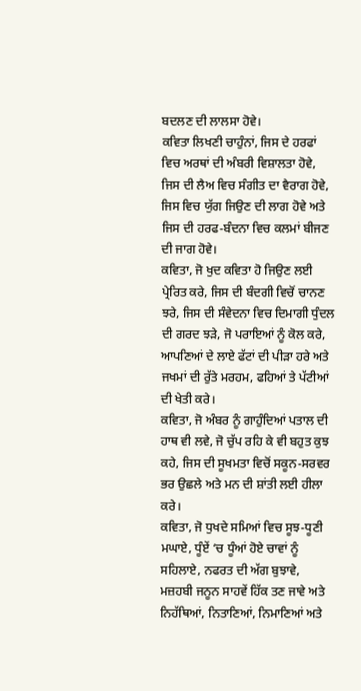ਬਦਲਣ ਦੀ ਲਾਲਸਾ ਹੋਵੇ।
ਕਵਿਤਾ ਲਿਖਣੀ ਚਾਹੁੰਨਾਂ, ਜਿਸ ਦੇ ਹਰਫਾਂ ਵਿਚ ਅਰਥਾਂ ਦੀ ਅੰਬਰੀ ਵਿਸ਼ਾਲਤਾ ਹੋਵੇ, ਜਿਸ ਦੀ ਲੈਅ ਵਿਚ ਸੰਗੀਤ ਦਾ ਵੈਰਾਗ ਹੋਵੇ, ਜਿਸ ਵਿਚ ਯੁੱਗ ਜਿਉਣ ਦੀ ਲਾਗ ਹੋਵੇ ਅਤੇ ਜਿਸ ਦੀ ਹਰਫ-ਬੰਦਨਾ ਵਿਚ ਕਲਮਾਂ ਬੀਜਣ ਦੀ ਜਾਗ ਹੋਵੇ।
ਕਵਿਤਾ, ਜੋ ਖੁਦ ਕਵਿਤਾ ਹੋ ਜਿਉਣ ਲਈ ਪ੍ਰੇਰਿਤ ਕਰੇ, ਜਿਸ ਦੀ ਬੰਦਗੀ ਵਿਚੋਂ ਚਾਨਣ ਝਰੇ, ਜਿਸ ਦੀ ਸੰਵੇਦਨਾ ਵਿਚ ਦਿਮਾਗੀ ਧੁੰਦਲ ਦੀ ਗਰਦ ਝੜੇ, ਜੋ ਪਰਾਇਆਂ ਨੂੰ ਕੋਲ ਕਰੇ, ਆਪਣਿਆਂ ਦੇ ਲਾਏ ਫੱਟਾਂ ਦੀ ਪੀੜਾ ਹਰੇ ਅਤੇ ਜਖਮਾਂ ਦੀ ਰੁੱਤੇ ਮਰਹਮ, ਫਹਿਆਂ ਤੇ ਪੱਟੀਆਂ ਦੀ ਖੇਤੀ ਕਰੇ।
ਕਵਿਤਾ, ਜੋ ਅੰਬਰ ਨੂੰ ਗਾਹੁੰਦਿਆਂ ਪਤਾਲ ਦੀ ਹਾਥ ਵੀ ਲਵੇ, ਜੋ ਚੁੱਪ ਰਹਿ ਕੇ ਵੀ ਬਹੁਤ ਕੁਝ ਕਹੇ, ਜਿਸ ਦੀ ਸੂਖਮਤਾ ਵਿਚੋਂ ਸਕੂਨ-ਸਰਵਰ ਭਰ ਉਛਲੇ ਅਤੇ ਮਨ ਦੀ ਸ਼ਾਂਤੀ ਲਈ ਹੀਲਾ ਕਰੇ।
ਕਵਿਤਾ, ਜੋ ਧੁਖਦੇ ਸਮਿਆਂ ਵਿਚ ਸੂਝ-ਧੂਣੀ ਮਘਾਏ, ਧੂੰਏਂ ‘ਚ ਧੂੰਆਂ ਹੋਏ ਚਾਵਾਂ ਨੂੰ ਸਹਿਲਾਏ, ਨਫਰਤ ਦੀ ਅੱਗ ਬੁਝਾਵੇ, ਮਜ਼ਹਬੀ ਜਨੂਨ ਸਾਹਵੇਂ ਹਿੱਕ ਤਣ ਜਾਵੇ ਅਤੇ ਨਿਹੱਥਿਆਂ, ਨਿਤਾਣਿਆਂ, ਨਿਮਾਣਿਆਂ ਅਤੇ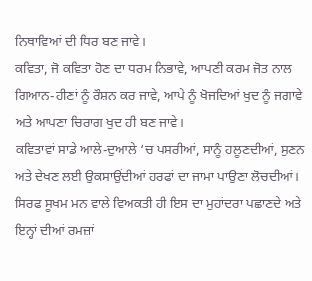ਨਿਥਾਵਿਆਂ ਦੀ ਧਿਰ ਬਣ ਜਾਵੇ।
ਕਵਿਤਾ, ਜੋ ਕਵਿਤਾ ਹੋਣ ਦਾ ਧਰਮ ਨਿਭਾਵੇ, ਆਪਣੀ ਕਰਮ ਜੋਤ ਨਾਲ ਗਿਆਨ-ਹੀਣਾਂ ਨੂੰ ਰੌਸ਼ਨ ਕਰ ਜਾਵੇ, ਆਪੇ ਨੂੰ ਖੋਜਦਿਆਂ ਖੁਦ ਨੂੰ ਜਗਾਵੇ ਅਤੇ ਆਪਣਾ ਚਿਰਾਗ ਖੁਦ ਹੀ ਬਣ ਜਾਵੇ।
ਕਵਿਤਾਵਾਂ ਸਾਡੇ ਆਲੇ-ਦੁਆਲੇ ‘ਚ ਪਸਰੀਆਂ, ਸਾਨੂੰ ਹਲੂਣਦੀਆਂ, ਸੁਣਨ ਅਤੇ ਦੇਖਣ ਲਈ ਉਕਸਾਉਂਦੀਆਂ ਹਰਫਾਂ ਦਾ ਜਾਮਾ ਪਾਉਣਾ ਲੋਚਦੀਆਂ। ਸਿਰਫ ਸੂਖਮ ਮਨ ਵਾਲੇ ਵਿਅਕਤੀ ਹੀ ਇਸ ਦਾ ਮੁਹਾਂਦਰਾ ਪਛਾਣਦੇ ਅਤੇ ਇਨ੍ਹਾਂ ਦੀਆਂ ਰਮਜ਼ਾਂ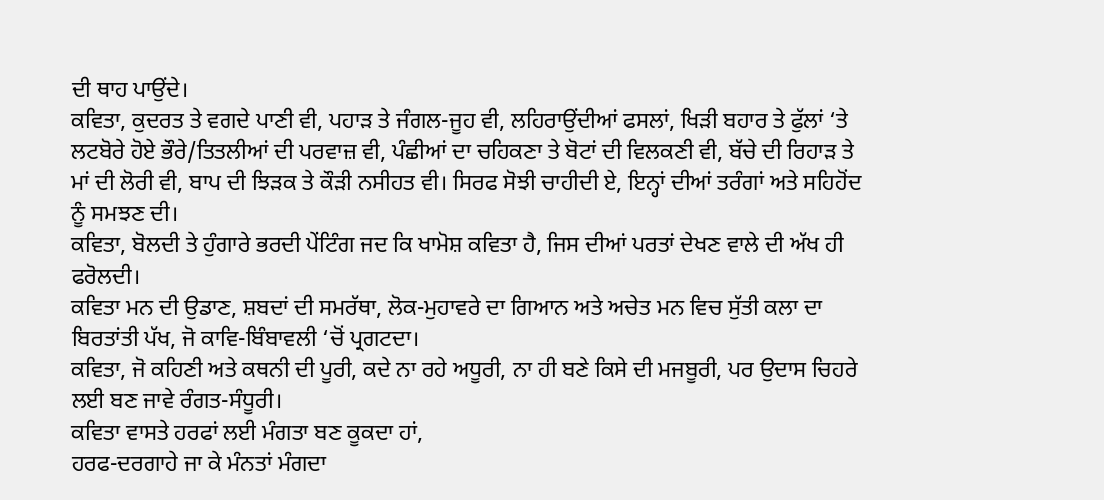ਦੀ ਥਾਹ ਪਾਉਂਦੇ।
ਕਵਿਤਾ, ਕੁਦਰਤ ਤੇ ਵਗਦੇ ਪਾਣੀ ਵੀ, ਪਹਾੜ ਤੇ ਜੰਗਲ-ਜੂਹ ਵੀ, ਲਹਿਰਾਉਂਦੀਆਂ ਫਸਲਾਂ, ਖਿੜੀ ਬਹਾਰ ਤੇ ਫੁੱਲਾਂ ‘ਤੇ ਲਟਬੋਰੇ ਹੋਏ ਭੌਰੇ/ਤਿਤਲੀਆਂ ਦੀ ਪਰਵਾਜ਼ ਵੀ, ਪੰਛੀਆਂ ਦਾ ਚਹਿਕਣਾ ਤੇ ਬੋਟਾਂ ਦੀ ਵਿਲਕਣੀ ਵੀ, ਬੱਚੇ ਦੀ ਰਿਹਾੜ ਤੇ ਮਾਂ ਦੀ ਲੋਰੀ ਵੀ, ਬਾਪ ਦੀ ਝਿੜਕ ਤੇ ਕੌੜੀ ਨਸੀਹਤ ਵੀ। ਸਿਰਫ ਸੋਝੀ ਚਾਹੀਦੀ ਏ, ਇਨ੍ਹਾਂ ਦੀਆਂ ਤਰੰਗਾਂ ਅਤੇ ਸਹਿਹੋਂਦ ਨੂੰ ਸਮਝਣ ਦੀ।
ਕਵਿਤਾ, ਬੋਲਦੀ ਤੇ ਹੁੰਗਾਰੇ ਭਰਦੀ ਪੇਂਟਿੰਗ ਜਦ ਕਿ ਖਾਮੋਸ਼ ਕਵਿਤਾ ਹੈ, ਜਿਸ ਦੀਆਂ ਪਰਤਾਂ ਦੇਖਣ ਵਾਲੇ ਦੀ ਅੱਖ ਹੀ ਫਰੋਲਦੀ।
ਕਵਿਤਾ ਮਨ ਦੀ ਉਡਾਣ, ਸ਼ਬਦਾਂ ਦੀ ਸਮਰੱਥਾ, ਲੋਕ-ਮੁਹਾਵਰੇ ਦਾ ਗਿਆਨ ਅਤੇ ਅਚੇਤ ਮਨ ਵਿਚ ਸੁੱਤੀ ਕਲਾ ਦਾ ਬਿਰਤਾਂਤੀ ਪੱਖ, ਜੋ ਕਾਵਿ-ਬਿੰਬਾਵਲੀ ‘ਚੋਂ ਪ੍ਰਗਟਦਾ।
ਕਵਿਤਾ, ਜੋ ਕਹਿਣੀ ਅਤੇ ਕਥਨੀ ਦੀ ਪੂਰੀ, ਕਦੇ ਨਾ ਰਹੇ ਅਧੂਰੀ, ਨਾ ਹੀ ਬਣੇ ਕਿਸੇ ਦੀ ਮਜਬੂਰੀ, ਪਰ ਉਦਾਸ ਚਿਹਰੇ ਲਈ ਬਣ ਜਾਵੇ ਰੰਗਤ-ਸੰਧੂਰੀ।
ਕਵਿਤਾ ਵਾਸਤੇ ਹਰਫਾਂ ਲਈ ਮੰਗਤਾ ਬਣ ਕੂਕਦਾ ਹਾਂ,
ਹਰਫ-ਦਰਗਾਹੇ ਜਾ ਕੇ ਮੰਨਤਾਂ ਮੰਗਦਾ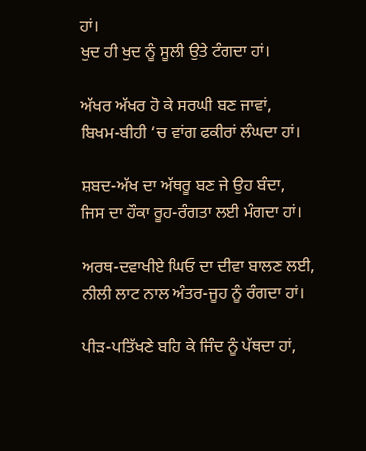ਹਾਂ।
ਖੁਦ ਹੀ ਖੁਦ ਨੂੰ ਸੂਲੀ ਉਤੇ ਟੰਗਦਾ ਹਾਂ।

ਅੱਖਰ ਅੱਖਰ ਹੋ ਕੇ ਸਰਘੀ ਬਣ ਜਾਵਾਂ,
ਬਿਖਮ-ਬੀਹੀ ‘ਚ ਵਾਂਗ ਫਕੀਰਾਂ ਲੰਘਦਾ ਹਾਂ।

ਸ਼ਬਦ-ਅੱਖ ਦਾ ਅੱਥਰੂ ਬਣ ਜੇ ਉਹ ਬੰਦਾ,
ਜਿਸ ਦਾ ਹੌਕਾ ਰੂਹ-ਰੰਗਤਾ ਲਈ ਮੰਗਦਾ ਹਾਂ।

ਅਰਥ-ਦਵਾਖੀਏ ਘਿਓ ਦਾ ਦੀਵਾ ਬਾਲਣ ਲਈ,
ਨੀਲੀ ਲਾਟ ਨਾਲ ਅੰਤਰ-ਜੂਹ ਨੂੰ ਰੰਗਦਾ ਹਾਂ।

ਪੀੜ-ਪਤਿੱਖਣੇ ਬਹਿ ਕੇ ਜਿੰਦ ਨੂੰ ਪੱਥਦਾ ਹਾਂ,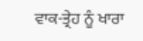ਵਾਕ-ਤ੍ਰੇਹ ਨੂੰ ਖਾਰਾ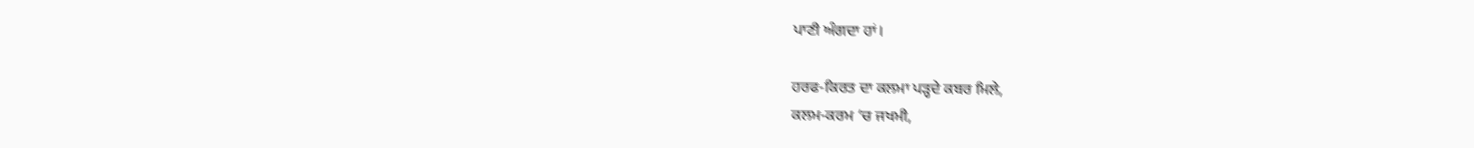ਪਾਣੀ ਅੰਗਦਾ ਹਾਂ।

ਹਰਫ-ਕਿਰਤ ਦਾ ਕਲਮਾ ਪੜ੍ਹਦੇ ਕਬਰ ਮਿਲੇ,
ਕਲਮ-ਕਰਮ ‘ਚ ਜਖਮੀ,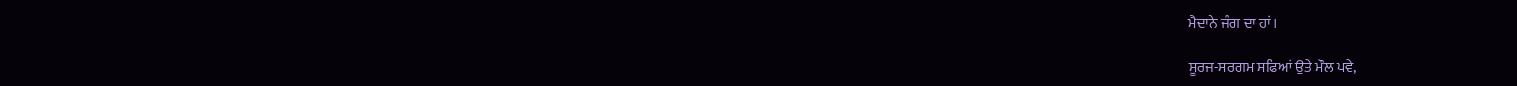ਮੈਦਾਨੇ ਜੰਗ ਦਾ ਹਾਂ।

ਸੂਰਜ-ਸਰਗਮ ਸਫਿਆਂ ਉਤੇ ਮੌਲ ਪਵੇ,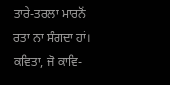ਤਾਰੇ-ਤਰਲਾ ਮਾਰਨੋਂ ਰਤਾ ਨਾ ਸੰਗਦਾ ਹਾਂ।
ਕਵਿਤਾ, ਜੋ ਕਾਵਿ-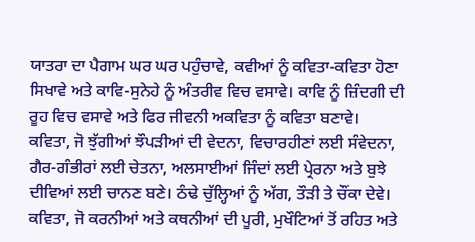ਯਾਤਰਾ ਦਾ ਪੈਗਾਮ ਘਰ ਘਰ ਪਹੁੰਚਾਵੇ, ਕਵੀਆਂ ਨੂੰ ਕਵਿਤਾ-ਕਵਿਤਾ ਹੋਣਾ ਸਿਖਾਵੇ ਅਤੇ ਕਾਵਿ-ਸੁਨੇਹੇ ਨੂੰ ਅੰਤਰੀਵ ਵਿਚ ਵਸਾਵੇ। ਕਾਵਿ ਨੂੰ ਜ਼ਿੰਦਗੀ ਦੀ ਰੂਹ ਵਿਚ ਵਸਾਵੇ ਅਤੇ ਫਿਰ ਜੀਵਨੀ ਅਕਵਿਤਾ ਨੂੰ ਕਵਿਤਾ ਬਣਾਵੇ।
ਕਵਿਤਾ, ਜੋ ਝੁੱਗੀਆਂ ਝੌਪੜੀਆਂ ਦੀ ਵੇਦਨਾ, ਵਿਚਾਰਹੀਣਾਂ ਲਈ ਸੰਵੇਦਨਾ, ਗੈਰ-ਗੰਭੀਰਾਂ ਲਈ ਚੇਤਨਾ, ਅਲਸਾਈਆਂ ਜਿੰਦਾਂ ਲਈ ਪ੍ਰੇਰਨਾ ਅਤੇ ਬੁਝੇ ਦੀਵਿਆਂ ਲਈ ਚਾਨਣ ਬਣੇ। ਠੰਢੇ ਚੁੱਲ੍ਹਿਆਂ ਨੂੰ ਅੱਗ, ਤੌੜੀ ਤੇ ਚੌਂਕਾ ਦੇਵੇ।
ਕਵਿਤਾ, ਜੋ ਕਰਨੀਆਂ ਅਤੇ ਕਥਨੀਆਂ ਦੀ ਪੂਰੀ, ਮੁਖੌਟਿਆਂ ਤੋਂ ਰਹਿਤ ਅਤੇ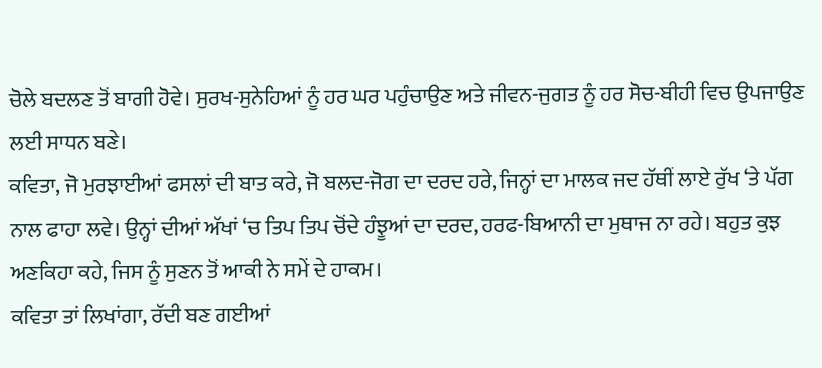ਚੋਲੇ ਬਦਲਣ ਤੋਂ ਬਾਗੀ ਹੋਵੇ। ਸੁਰਖ-ਸੁਨੇਹਿਆਂ ਨੂੰ ਹਰ ਘਰ ਪਹੁੰਚਾਉਣ ਅਤੇ ਜੀਵਨ-ਜੁਗਤ ਨੂੰ ਹਰ ਸੋਚ-ਬੀਹੀ ਵਿਚ ਉਪਜਾਉਣ ਲਈ ਸਾਧਨ ਬਣੇ।
ਕਵਿਤਾ, ਜੋ ਮੁਰਝਾਈਆਂ ਫਸਲਾਂ ਦੀ ਬਾਤ ਕਰੇ, ਜੋ ਬਲਦ-ਜੋਗ ਦਾ ਦਰਦ ਹਰੇ, ਜਿਨ੍ਹਾਂ ਦਾ ਮਾਲਕ ਜਦ ਹੱਥੀਂ ਲਾਏ ਰੁੱਖ ‘ਤੇ ਪੱਗ ਨਾਲ ਫਾਹਾ ਲਵੇ। ਉਨ੍ਹਾਂ ਦੀਆਂ ਅੱਖਾਂ ‘ਚ ਤਿਪ ਤਿਪ ਚੋਂਦੇ ਹੰਝੂਆਂ ਦਾ ਦਰਦ, ਹਰਫ-ਬਿਆਨੀ ਦਾ ਮੁਥਾਜ ਨਾ ਰਹੇ। ਬਹੁਤ ਕੁਝ ਅਣਕਿਹਾ ਕਹੇ, ਜਿਸ ਨੂੰ ਸੁਣਨ ਤੋਂ ਆਕੀ ਨੇ ਸਮੇਂ ਦੇ ਹਾਕਮ।
ਕਵਿਤਾ ਤਾਂ ਲਿਖਾਂਗਾ, ਰੱਦੀ ਬਣ ਗਈਆਂ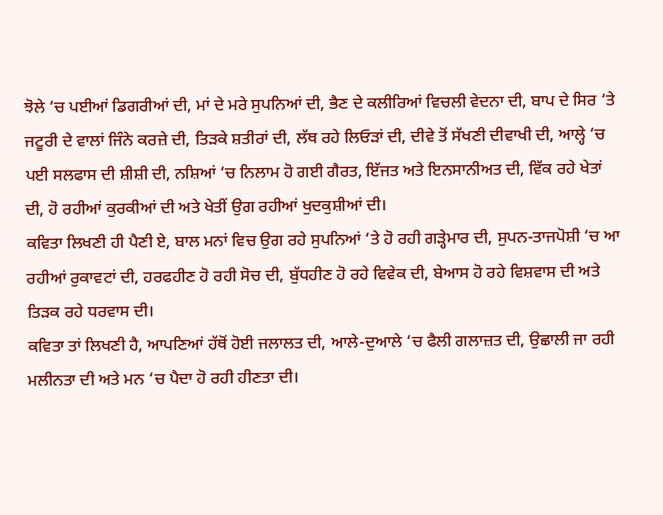ਝੋਲੇ ‘ਚ ਪਈਆਂ ਡਿਗਰੀਆਂ ਦੀ, ਮਾਂ ਦੇ ਮਰੇ ਸੁਪਨਿਆਂ ਦੀ, ਭੈਣ ਦੇ ਕਲੀਰਿਆਂ ਵਿਚਲੀ ਵੇਦਨਾ ਦੀ, ਬਾਪ ਦੇ ਸਿਰ ‘ਤੇ ਜਟੂਰੀ ਦੇ ਵਾਲਾਂ ਜਿੰਨੇ ਕਰਜ਼ੇ ਦੀ, ਤਿੜਕੇ ਸ਼ਤੀਰਾਂ ਦੀ, ਲੱਥ ਰਹੇ ਲਿਓੜਾਂ ਦੀ, ਦੀਵੇ ਤੋਂ ਸੱਖਣੀ ਦੀਵਾਖੀ ਦੀ, ਆਲ੍ਹੇ ‘ਚ ਪਈ ਸਲਫਾਸ ਦੀ ਸ਼ੀਸ਼ੀ ਦੀ, ਨਸ਼ਿਆਂ ‘ਚ ਨਿਲਾਮ ਹੋ ਗਈ ਗੈਰਤ, ਇੱਜਤ ਅਤੇ ਇਨਸਾਨੀਅਤ ਦੀ, ਵਿੱਕ ਰਹੇ ਖੇਤਾਂ ਦੀ, ਹੋ ਰਹੀਆਂ ਕੁਰਕੀਆਂ ਦੀ ਅਤੇ ਖੇਤੀਂ ਉਗ ਰਹੀਆਂ ਖੁਦਕੁਸ਼ੀਆਂ ਦੀ।
ਕਵਿਤਾ ਲਿਖਣੀ ਹੀ ਪੈਣੀ ਏ, ਬਾਲ ਮਨਾਂ ਵਿਚ ਉਗ ਰਹੇ ਸੁਪਨਿਆਂ ‘ਤੇ ਹੋ ਰਹੀ ਗੜ੍ਹੇਮਾਰ ਦੀ, ਸੁਪਨ-ਤਾਜਪੋਸ਼ੀ ‘ਚ ਆ ਰਹੀਆਂ ਰੁਕਾਵਟਾਂ ਦੀ, ਹਰਫਹੀਣ ਹੋ ਰਹੀ ਸੋਚ ਦੀ, ਬੁੱਧਹੀਣ ਹੋ ਰਹੇ ਵਿਵੇਕ ਦੀ, ਬੇਆਸ ਹੋ ਰਹੇ ਵਿਸ਼ਵਾਸ ਦੀ ਅਤੇ ਤਿੜਕ ਰਹੇ ਧਰਵਾਸ ਦੀ।
ਕਵਿਤਾ ਤਾਂ ਲਿਖਣੀ ਹੈ, ਆਪਣਿਆਂ ਹੱਥੋਂ ਹੋਈ ਜਲਾਲਤ ਦੀ, ਆਲੇ-ਦੁਆਲੇ ‘ਚ ਫੈਲੀ ਗਲਾਜ਼ਤ ਦੀ, ਉਛਾਲੀ ਜਾ ਰਹੀ ਮਲੀਨਤਾ ਦੀ ਅਤੇ ਮਨ ‘ਚ ਪੈਦਾ ਹੋ ਰਹੀ ਹੀਣਤਾ ਦੀ।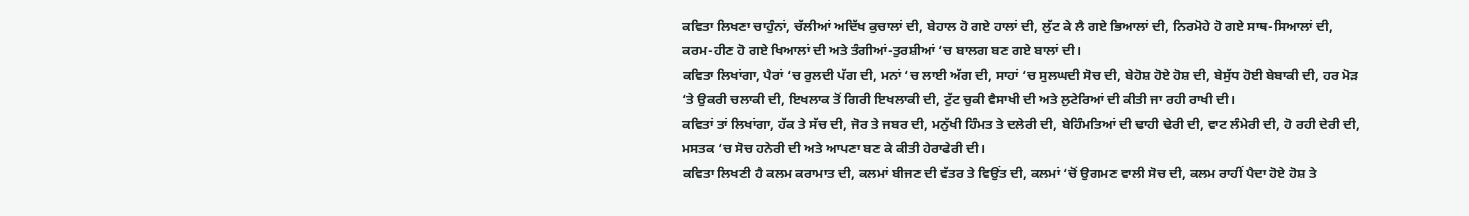ਕਵਿਤਾ ਲਿਖਣਾ ਚਾਹੁੰਨਾਂ, ਚੱਲੀਆਂ ਅਦਿੱਖ ਕੁਚਾਲਾਂ ਦੀ, ਬੇਹਾਲ ਹੋ ਗਏ ਹਾਲਾਂ ਦੀ, ਲੁੱਟ ਕੇ ਲੈ ਗਏ ਭਿਆਲਾਂ ਦੀ, ਨਿਰਮੋਹੇ ਹੋ ਗਏ ਸਾਥ-ਸਿਆਲਾਂ ਦੀ, ਕਰਮ-ਹੀਣ ਹੋ ਗਏ ਖਿਆਲਾਂ ਦੀ ਅਤੇ ਤੰਗੀਆਂ-ਤੁਰਸ਼ੀਆਂ ‘ਚ ਬਾਲਗ ਬਣ ਗਏ ਬਾਲਾਂ ਦੀ।
ਕਵਿਤਾ ਲਿਖਾਂਗਾ, ਪੈਰਾਂ ‘ਚ ਰੁਲਦੀ ਪੱਗ ਦੀ, ਮਨਾਂ ‘ਚ ਲਾਈ ਅੱਗ ਦੀ, ਸਾਹਾਂ ‘ਚ ਸੁਲਘਦੀ ਸੋਚ ਦੀ, ਬੇਹੋਸ਼ ਹੋਏ ਹੋਸ਼ ਦੀ, ਬੇਸੁੱਧ ਹੋਈ ਬੇਬਾਕੀ ਦੀ, ਹਰ ਮੋੜ ‘ਤੇ ਉਕਰੀ ਚਲਾਕੀ ਦੀ, ਇਖਲਾਕ ਤੋਂ ਗਿਰੀ ਇਖਲਾਕੀ ਦੀ, ਟੁੱਟ ਚੁਕੀ ਵੈਸਾਖੀ ਦੀ ਅਤੇ ਲੁਟੇਰਿਆਂ ਦੀ ਕੀਤੀ ਜਾ ਰਹੀ ਰਾਖੀ ਦੀ।
ਕਵਿਤਾਂ ਤਾਂ ਲਿਖਾਂਗਾ, ਹੱਕ ਤੇ ਸੱਚ ਦੀ, ਜੋਰ ਤੇ ਜਬਰ ਦੀ, ਮਨੁੱਖੀ ਹਿੰਮਤ ਤੇ ਦਲੇਰੀ ਦੀ, ਬੇਹਿੰਮਤਿਆਂ ਦੀ ਢਾਹੀ ਢੇਰੀ ਦੀ, ਵਾਟ ਲੰਮੇਰੀ ਦੀ, ਹੋ ਰਹੀ ਦੇਰੀ ਦੀ, ਮਸਤਕ ‘ਚ ਸੋਚ ਹਨੇਰੀ ਦੀ ਅਤੇ ਆਪਣਾ ਬਣ ਕੇ ਕੀਤੀ ਹੇਰਾਫੇਰੀ ਦੀ।
ਕਵਿਤਾ ਲਿਖਣੀ ਹੈ ਕਲਮ ਕਰਾਮਾਤ ਦੀ, ਕਲਮਾਂ ਬੀਜਣ ਦੀ ਵੱਤਰ ਤੇ ਵਿਉਂਤ ਦੀ, ਕਲਮਾਂ ‘ਚੋਂ ਉਗਮਣ ਵਾਲੀ ਸੋਚ ਦੀ, ਕਲਮ ਰਾਹੀਂ ਪੈਦਾ ਹੋਏ ਹੋਸ਼ ਤੇ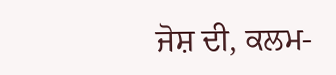ਜੋਸ਼ ਦੀ, ਕਲਮ-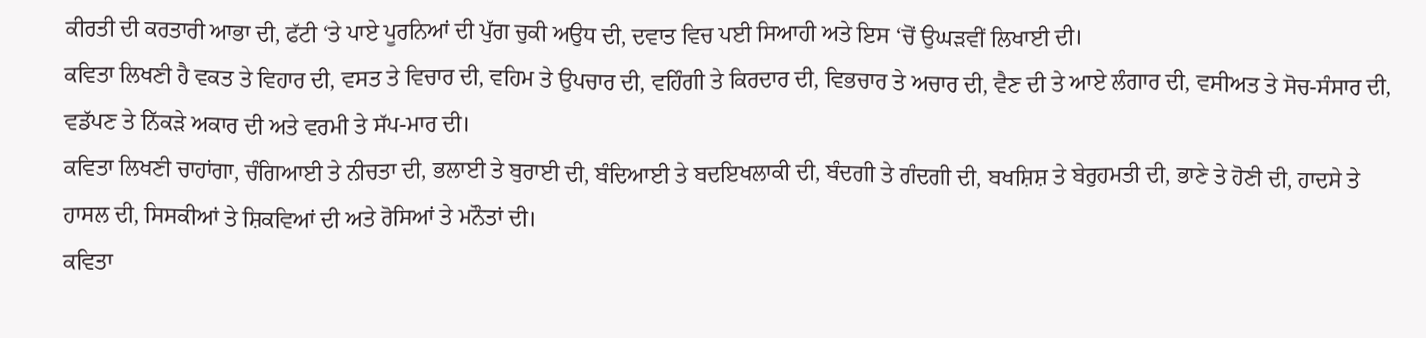ਕੀਰਤੀ ਦੀ ਕਰਤਾਰੀ ਆਭਾ ਦੀ, ਫੱਟੀ ‘ਤੇ ਪਾਏ ਪੂਰਨਿਆਂ ਦੀ ਪੁੱਗ ਚੁਕੀ ਅਉਧ ਦੀ, ਦਵਾਤ ਵਿਚ ਪਈ ਸਿਆਹੀ ਅਤੇ ਇਸ ‘ਚੋਂ ਉਘੜਵੀਂ ਲਿਖਾਈ ਦੀ।
ਕਵਿਤਾ ਲਿਖਣੀ ਹੈ ਵਕਤ ਤੇ ਵਿਹਾਰ ਦੀ, ਵਸਤ ਤੇ ਵਿਚਾਰ ਦੀ, ਵਹਿਮ ਤੇ ਉਪਚਾਰ ਦੀ, ਵਹਿੰਗੀ ਤੇ ਕਿਰਦਾਰ ਦੀ, ਵਿਭਚਾਰ ਤੇ ਅਚਾਰ ਦੀ, ਵੈਣ ਦੀ ਤੇ ਆਏ ਲੰਗਾਰ ਦੀ, ਵਸੀਅਤ ਤੇ ਸੋਚ-ਸੰਸਾਰ ਦੀ, ਵਡੱਪਣ ਤੇ ਨਿੱਕੜੇ ਅਕਾਰ ਦੀ ਅਤੇ ਵਰਮੀ ਤੇ ਸੱਪ-ਮਾਰ ਦੀ।
ਕਵਿਤਾ ਲਿਖਣੀ ਚਾਹਾਂਗਾ, ਚੰਗਿਆਈ ਤੇ ਨੀਚਤਾ ਦੀ, ਭਲਾਈ ਤੇ ਬੁਰਾਈ ਦੀ, ਬੰਦਿਆਈ ਤੇ ਬਦਇਖਲਾਕੀ ਦੀ, ਬੰਦਗੀ ਤੇ ਗੰਦਗੀ ਦੀ, ਬਖਸ਼ਿਸ਼ ਤੇ ਬੇਰੁਹਮਤੀ ਦੀ, ਭਾਣੇ ਤੇ ਹੋਣੀ ਦੀ, ਹਾਦਸੇ ਤੇ ਹਾਸਲ ਦੀ, ਸਿਸਕੀਆਂ ਤੇ ਸ਼ਿਕਵਿਆਂ ਦੀ ਅਤੇ ਰੋਸਿਆਂ ਤੇ ਮਨੌਤਾਂ ਦੀ।
ਕਵਿਤਾ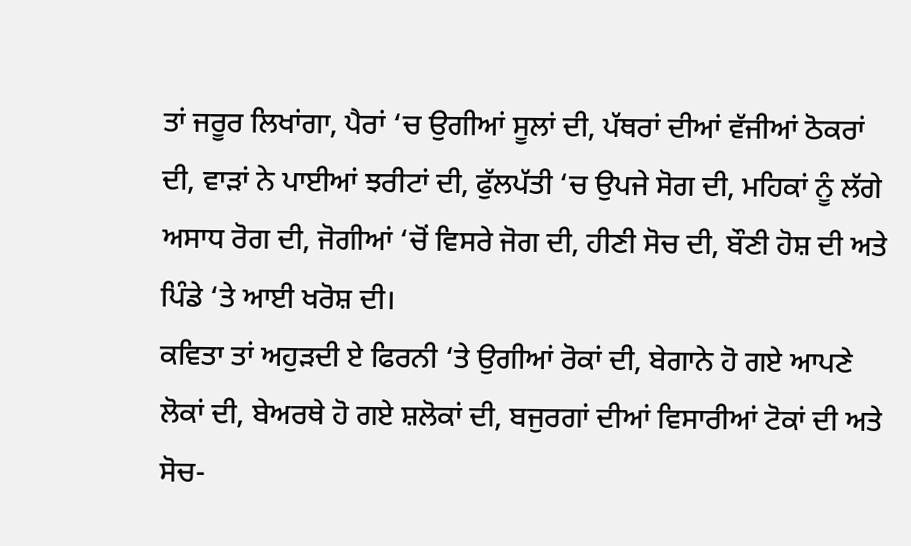ਤਾਂ ਜਰੂਰ ਲਿਖਾਂਗਾ, ਪੈਰਾਂ ‘ਚ ਉਗੀਆਂ ਸੂਲਾਂ ਦੀ, ਪੱਥਰਾਂ ਦੀਆਂ ਵੱਜੀਆਂ ਠੋਕਰਾਂ ਦੀ, ਵਾੜਾਂ ਨੇ ਪਾਈਆਂ ਝਰੀਟਾਂ ਦੀ, ਫੁੱਲਪੱਤੀ ‘ਚ ਉਪਜੇ ਸੋਗ ਦੀ, ਮਹਿਕਾਂ ਨੂੰ ਲੱਗੇ ਅਸਾਧ ਰੋਗ ਦੀ, ਜੋਗੀਆਂ ‘ਚੋਂ ਵਿਸਰੇ ਜੋਗ ਦੀ, ਹੀਣੀ ਸੋਚ ਦੀ, ਬੌਣੀ ਹੋਸ਼ ਦੀ ਅਤੇ ਪਿੰਡੇ ‘ਤੇ ਆਈ ਖਰੋਸ਼ ਦੀ।
ਕਵਿਤਾ ਤਾਂ ਅਹੁੜਦੀ ਏ ਫਿਰਨੀ ‘ਤੇ ਉਗੀਆਂ ਰੋਕਾਂ ਦੀ, ਬੇਗਾਨੇ ਹੋ ਗਏ ਆਪਣੇ ਲੋਕਾਂ ਦੀ, ਬੇਅਰਥੇ ਹੋ ਗਏ ਸ਼ਲੋਕਾਂ ਦੀ, ਬਜੁਰਗਾਂ ਦੀਆਂ ਵਿਸਾਰੀਆਂ ਟੋਕਾਂ ਦੀ ਅਤੇ ਸੋਚ-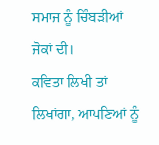ਸਮਾਜ ਨੂੰ ਚਿੰਬੜੀਆਂ ਜੋਕਾਂ ਦੀ।
ਕਵਿਤਾ ਲਿਖੀ ਤਾਂ ਲਿਖਾਂਗਾ, ਆਪਣਿਆਂ ਨੂੰ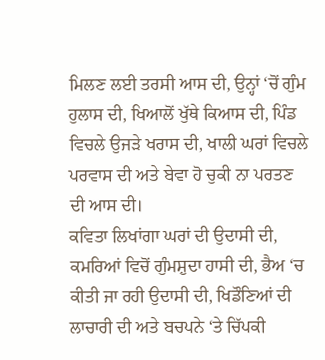ਮਿਲਣ ਲਈ ਤਰਸੀ ਆਸ ਦੀ, ਉਨ੍ਹਾਂ ‘ਚੋਂ ਗੁੰਮ ਹੁਲਾਸ ਦੀ, ਖਿਆਲੋਂ ਖੁੱਥੇ ਕਿਆਸ ਦੀ, ਪਿੰਡ ਵਿਚਲੇ ਉਜੜੇ ਖਰਾਸ ਦੀ, ਖਾਲੀ ਘਰਾਂ ਵਿਚਲੇ ਪਰਵਾਸ ਦੀ ਅਤੇ ਬੇਵਾ ਹੋ ਚੁਕੀ ਨਾ ਪਰਤਣ ਦੀ ਆਸ ਦੀ।
ਕਵਿਤਾ ਲਿਖਾਂਗਾ ਘਰਾਂ ਦੀ ਉਦਾਸੀ ਦੀ, ਕਮਰਿਆਂ ਵਿਚੋਂ ਗੁੰਮਸ਼ੁਦਾ ਹਾਸੀ ਦੀ, ਭੈਅ ‘ਚ ਕੀਤੀ ਜਾ ਰਹੀ ਉਦਾਸੀ ਦੀ, ਖਿਡੌਣਿਆਂ ਦੀ ਲਾਚਾਰੀ ਦੀ ਅਤੇ ਬਚਪਨੇ ‘ਤੇ ਚਿੱਪਕੀ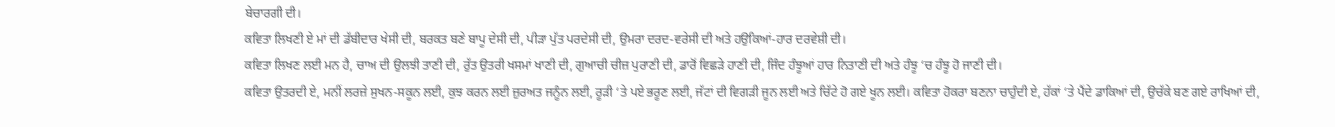ਬੇਚਾਰਗੀ ਦੀ।
ਕਵਿਤਾ ਲਿਖਣੀ ਏ ਮਾਂ ਦੀ ਡੱਬੀਦਾਰ ਖੇਸੀ ਦੀ, ਬਰਕਤ ਬਣੇ ਬਾਪੂ ਦੇਸੀ ਦੀ, ਪੀੜਾ ਪੁੱਤ ਪਰਦੇਸੀ ਦੀ, ਉਮਰਾ ਦਰਦ-ਵਰੇਸੀ ਦੀ ਅਤੇ ਹਉਕਿਆਂ-ਹਾਰ ਦਰਵੇਸ਼ੀ ਦੀ।
ਕਵਿਤਾ ਲਿਖਣ ਲਈ ਮਨ ਹੈ, ਚਾਅ ਦੀ ਉਲਝੀ ਤਾਣੀ ਦੀ, ਰੁੱਤ ਉਤਰੀ ਖਸਮਾਂ ਖਾਣੀ ਦੀ, ਗੁਆਚੀ ਚੀਜ਼ ਪੁਰਾਣੀ ਦੀ, ਡਾਰੋਂ ਵਿਛੜੇ ਹਾਣੀ ਦੀ, ਜਿੰਦ ਹੰਝੂਆਂ ਹਾਰ ਨਿਤਾਣੀ ਦੀ ਅਤੇ ਹੰਝੂ ‘ਚ ਹੰਝੂ ਹੋ ਜਾਣੀ ਦੀ।
ਕਵਿਤਾ ਉਤਰਦੀ ਏ, ਮਨੀਂ ਲਰਜ਼ੇ ਸੁਖਨ-ਸਕੂਨ ਲਈ, ਕੁਝ ਕਰਨ ਲਈ ਜ਼ੁਰਅਤ ਜਨੂੰਨ ਲਈ, ਰੂੜੀ ‘ਤੇ ਪਏ ਭਰੂਣ ਲਈ, ਜੱਟਾਂ ਦੀ ਵਿਗੜੀ ਜੂਨ ਲਈ ਅਤੇ ਚਿੱਟੇ ਹੋ ਗਏ ਖੂਨ ਲਈ। ਕਵਿਤਾ ਹੋਕਰਾ ਬਣਨਾ ਚਾਹੁੰਦੀ ਏ, ਹੱਕਾਂ ‘ਤੇ ਪੈਂਦੇ ਡਾਕਿਆਂ ਦੀ, ਉਚੱਕੇ ਬਣ ਗਏ ਰਾਖਿਆਂ ਦੀ,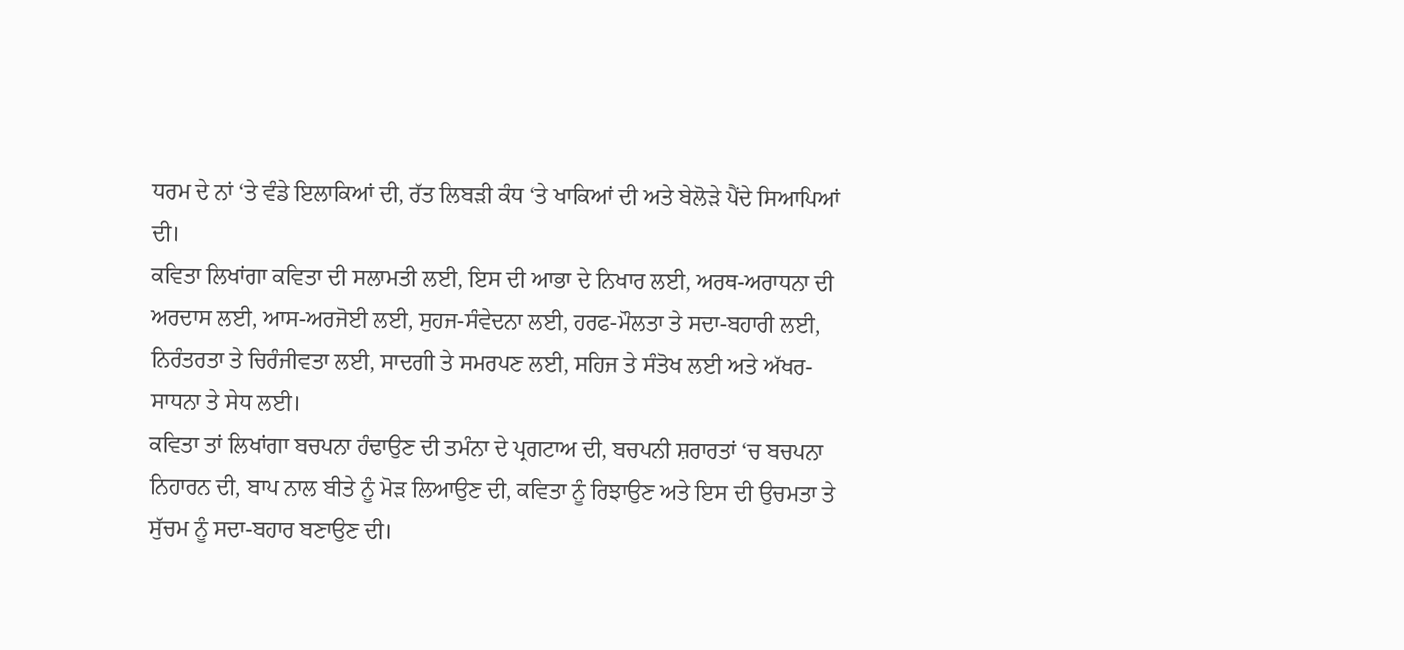ਧਰਮ ਦੇ ਨਾਂ ‘ਤੇ ਵੰਡੇ ਇਲਾਕਿਆਂ ਦੀ, ਰੱਤ ਲਿਬੜੀ ਕੰਧ ‘ਤੇ ਖਾਕਿਆਂ ਦੀ ਅਤੇ ਬੇਲੋੜੇ ਪੈਂਦੇ ਸਿਆਪਿਆਂ ਦੀ।
ਕਵਿਤਾ ਲਿਖਾਂਗਾ ਕਵਿਤਾ ਦੀ ਸਲਾਮਤੀ ਲਈ, ਇਸ ਦੀ ਆਭਾ ਦੇ ਨਿਖਾਰ ਲਈ, ਅਰਥ-ਅਰਾਧਨਾ ਦੀ ਅਰਦਾਸ ਲਈ, ਆਸ-ਅਰਜੋਈ ਲਈ, ਸੁਹਜ-ਸੰਵੇਦਨਾ ਲਈ, ਹਰਫ-ਮੌਲਤਾ ਤੇ ਸਦਾ-ਬਹਾਰੀ ਲਈ, ਨਿਰੰਤਰਤਾ ਤੇ ਚਿਰੰਜੀਵਤਾ ਲਈ, ਸਾਦਗੀ ਤੇ ਸਮਰਪਣ ਲਈ, ਸਹਿਜ ਤੇ ਸੰਤੋਖ ਲਈ ਅਤੇ ਅੱਖਰ-ਸਾਧਨਾ ਤੇ ਸੇਧ ਲਈ।
ਕਵਿਤਾ ਤਾਂ ਲਿਖਾਂਗਾ ਬਚਪਨਾ ਹੰਢਾਉਣ ਦੀ ਤਮੰਨਾ ਦੇ ਪ੍ਰਗਟਾਅ ਦੀ, ਬਚਪਨੀ ਸ਼ਰਾਰਤਾਂ ‘ਚ ਬਚਪਨਾ ਨਿਹਾਰਨ ਦੀ, ਬਾਪ ਨਾਲ ਬੀਤੇ ਨੂੰ ਮੋੜ ਲਿਆਉਣ ਦੀ, ਕਵਿਤਾ ਨੂੰ ਰਿਝਾਉਣ ਅਤੇ ਇਸ ਦੀ ਉਚਮਤਾ ਤੇ ਸੁੱਚਮ ਨੂੰ ਸਦਾ-ਬਹਾਰ ਬਣਾਉਣ ਦੀ।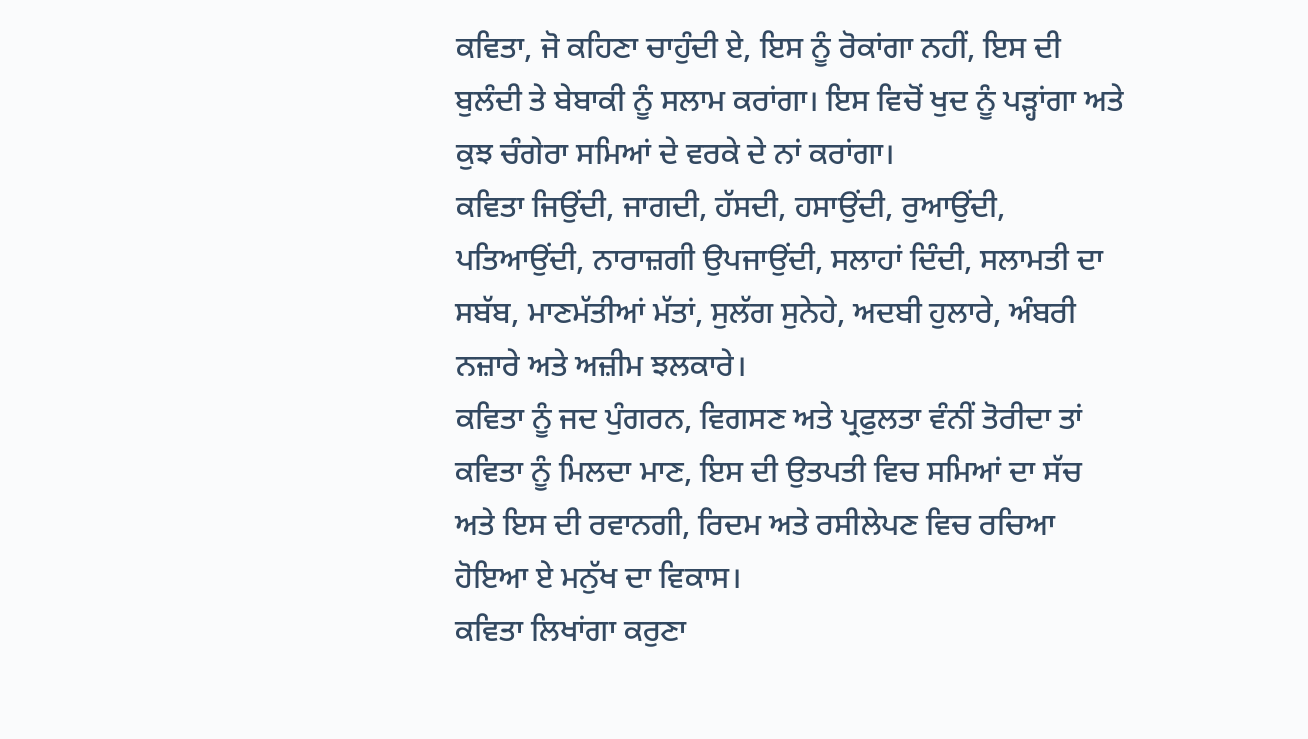ਕਵਿਤਾ, ਜੋ ਕਹਿਣਾ ਚਾਹੁੰਦੀ ਏ, ਇਸ ਨੂੰ ਰੋਕਾਂਗਾ ਨਹੀਂ, ਇਸ ਦੀ ਬੁਲੰਦੀ ਤੇ ਬੇਬਾਕੀ ਨੂੰ ਸਲਾਮ ਕਰਾਂਗਾ। ਇਸ ਵਿਚੋਂ ਖੁਦ ਨੂੰ ਪੜ੍ਹਾਂਗਾ ਅਤੇ ਕੁਝ ਚੰਗੇਰਾ ਸਮਿਆਂ ਦੇ ਵਰਕੇ ਦੇ ਨਾਂ ਕਰਾਂਗਾ।
ਕਵਿਤਾ ਜਿਉਂਦੀ, ਜਾਗਦੀ, ਹੱਸਦੀ, ਹਸਾਉਂਦੀ, ਰੁਆਉਂਦੀ, ਪਤਿਆਉਂਦੀ, ਨਾਰਾਜ਼ਗੀ ਉਪਜਾਉਂਦੀ, ਸਲਾਹਾਂ ਦਿੰਦੀ, ਸਲਾਮਤੀ ਦਾ ਸਬੱਬ, ਮਾਣਮੱਤੀਆਂ ਮੱਤਾਂ, ਸੁਲੱਗ ਸੁਨੇਹੇ, ਅਦਬੀ ਹੁਲਾਰੇ, ਅੰਬਰੀ ਨਜ਼ਾਰੇ ਅਤੇ ਅਜ਼ੀਮ ਝਲਕਾਰੇ।
ਕਵਿਤਾ ਨੂੰ ਜਦ ਪੁੰਗਰਨ, ਵਿਗਸਣ ਅਤੇ ਪ੍ਰਫੁਲਤਾ ਵੰਨੀਂ ਤੋਰੀਦਾ ਤਾਂ ਕਵਿਤਾ ਨੂੰ ਮਿਲਦਾ ਮਾਣ, ਇਸ ਦੀ ਉਤਪਤੀ ਵਿਚ ਸਮਿਆਂ ਦਾ ਸੱਚ ਅਤੇ ਇਸ ਦੀ ਰਵਾਨਗੀ, ਰਿਦਮ ਅਤੇ ਰਸੀਲੇਪਣ ਵਿਚ ਰਚਿਆ ਹੋਇਆ ਏ ਮਨੁੱਖ ਦਾ ਵਿਕਾਸ।
ਕਵਿਤਾ ਲਿਖਾਂਗਾ ਕਰੁਣਾ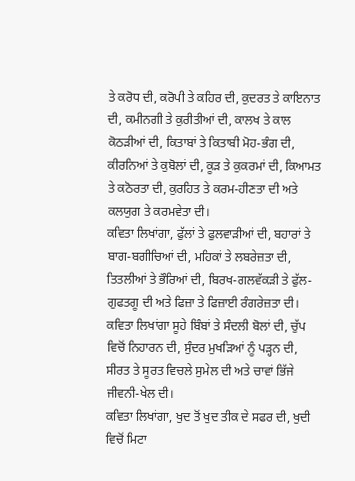ਤੇ ਕਰੋਧ ਦੀ, ਕਰੋਪੀ ਤੇ ਕਹਿਰ ਦੀ, ਕੁਦਰਤ ਤੇ ਕਾਇਨਾਤ ਦੀ, ਕਮੀਨਗੀ ਤੇ ਕੁਰੀਤੀਆਂ ਦੀ, ਕਾਲਖ ਤੇ ਕਾਲ ਕੋਠੜੀਆਂ ਦੀ, ਕਿਤਾਬਾਂ ਤੇ ਕਿਤਾਬੀ ਮੋਹ-ਭੰਗ ਦੀ, ਕੀਰਨਿਆਂ ਤੇ ਕੁਬੋਲਾਂ ਦੀ, ਕੂੜ ਤੇ ਕੁਕਰਮਾਂ ਦੀ, ਕਿਆਮਤ ਤੇ ਕਠੋਰਤਾ ਦੀ, ਕੁਰਹਿਤ ਤੇ ਕਰਮ-ਹੀਣਤਾ ਦੀ ਅਤੇ ਕਲਯੁਗ ਤੇ ਕਰਮਵੇਤਾ ਦੀ।
ਕਵਿਤਾ ਲਿਖਾਂਗਾ, ਫੁੱਲਾਂ ਤੇ ਫੁਲਵਾੜੀਆਂ ਦੀ, ਬਹਾਰਾਂ ਤੇ ਬਾਗ-ਬਗੀਚਿਆਂ ਦੀ, ਮਹਿਕਾਂ ਤੇ ਲਬਰੇਜ਼ਤਾ ਦੀ, ਤਿਤਲੀਆਂ ਤੇ ਭੌਰਿਆਂ ਦੀ, ਬਿਰਖ-ਗਲਵੱਕੜੀ ਤੇ ਫੁੱਲ-ਗੁਫਤਗੂ ਦੀ ਅਤੇ ਫਿਜ਼ਾ ਤੇ ਫਿਜ਼ਾਈ ਰੰਗਰੇਜ਼ਤਾ ਦੀ।
ਕਵਿਤਾ ਲਿਖਾਂਗਾ ਸੂਹੇ ਬਿੰਬਾਂ ਤੇ ਸੰਦਲੀ ਬੋਲਾਂ ਦੀ, ਚੁੱਪ ਵਿਚੋਂ ਨਿਹਾਰਨ ਦੀ, ਸੁੰਦਰ ਮੁਖੜਿਆਂ ਨੂੰ ਪੜ੍ਹਨ ਦੀ, ਸੀਰਤ ਤੇ ਸੂਰਤ ਵਿਚਲੇ ਸੁਮੇਲ ਦੀ ਅਤੇ ਚਾਵਾਂ ਭਿੱਜੇ ਜੀਵਨੀ-ਖੇਲ ਦੀ।
ਕਵਿਤਾ ਲਿਖਾਂਗਾ, ਖੁਦ ਤੋਂ ਖੁਦ ਤੀਕ ਦੇ ਸਫਰ ਦੀ, ਖੁਦੀ ਵਿਚੋਂ ਮਿਟਾ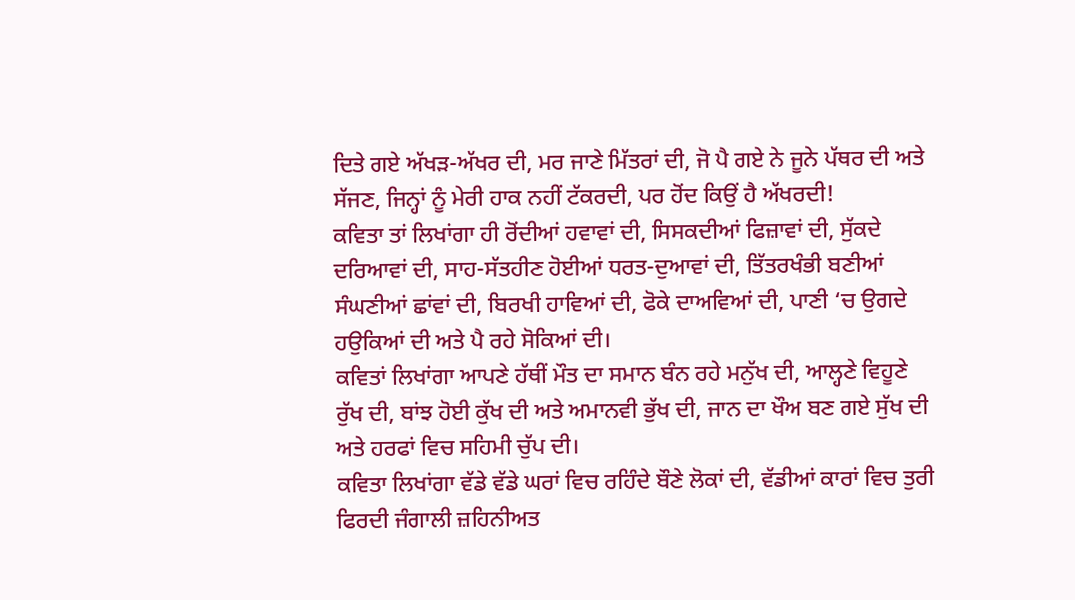ਦਿਤੇ ਗਏ ਅੱਖੜ-ਅੱਖਰ ਦੀ, ਮਰ ਜਾਣੇ ਮਿੱਤਰਾਂ ਦੀ, ਜੋ ਪੈ ਗਏ ਨੇ ਜੂਨੇ ਪੱਥਰ ਦੀ ਅਤੇ ਸੱਜਣ, ਜਿਨ੍ਹਾਂ ਨੂੰ ਮੇਰੀ ਹਾਕ ਨਹੀਂ ਟੱਕਰਦੀ, ਪਰ ਹੋਂਦ ਕਿਉਂ ਹੈ ਅੱਖਰਦੀ!
ਕਵਿਤਾ ਤਾਂ ਲਿਖਾਂਗਾ ਹੀ ਰੋਂਦੀਆਂ ਹਵਾਵਾਂ ਦੀ, ਸਿਸਕਦੀਆਂ ਫਿਜ਼ਾਵਾਂ ਦੀ, ਸੁੱਕਦੇ ਦਰਿਆਵਾਂ ਦੀ, ਸਾਹ-ਸੱਤਹੀਣ ਹੋਈਆਂ ਧਰਤ-ਦੁਆਵਾਂ ਦੀ, ਤਿੱਤਰਖੰਭੀ ਬਣੀਆਂ ਸੰਘਣੀਆਂ ਛਾਂਵਾਂ ਦੀ, ਬਿਰਖੀ ਹਾਵਿਆਂ ਦੀ, ਫੋਕੇ ਦਾਅਵਿਆਂ ਦੀ, ਪਾਣੀ ‘ਚ ਉਗਦੇ ਹਉਕਿਆਂ ਦੀ ਅਤੇ ਪੈ ਰਹੇ ਸੋਕਿਆਂ ਦੀ।
ਕਵਿਤਾਂ ਲਿਖਾਂਗਾ ਆਪਣੇ ਹੱਥੀਂ ਮੌਤ ਦਾ ਸਮਾਨ ਬੰਨ ਰਹੇ ਮਨੁੱਖ ਦੀ, ਆਲ੍ਹਣੇ ਵਿਹੂਣੇ ਰੁੱਖ ਦੀ, ਬਾਂਝ ਹੋਈ ਕੁੱਖ ਦੀ ਅਤੇ ਅਮਾਨਵੀ ਭੁੱਖ ਦੀ, ਜਾਨ ਦਾ ਖੌਅ ਬਣ ਗਏ ਸੁੱਖ ਦੀ ਅਤੇ ਹਰਫਾਂ ਵਿਚ ਸਹਿਮੀ ਚੁੱਪ ਦੀ।
ਕਵਿਤਾ ਲਿਖਾਂਗਾ ਵੱਡੇ ਵੱਡੇ ਘਰਾਂ ਵਿਚ ਰਹਿੰਦੇ ਬੌਣੇ ਲੋਕਾਂ ਦੀ, ਵੱਡੀਆਂ ਕਾਰਾਂ ਵਿਚ ਤੁਰੀ ਫਿਰਦੀ ਜੰਗਾਲੀ ਜ਼ਹਿਨੀਅਤ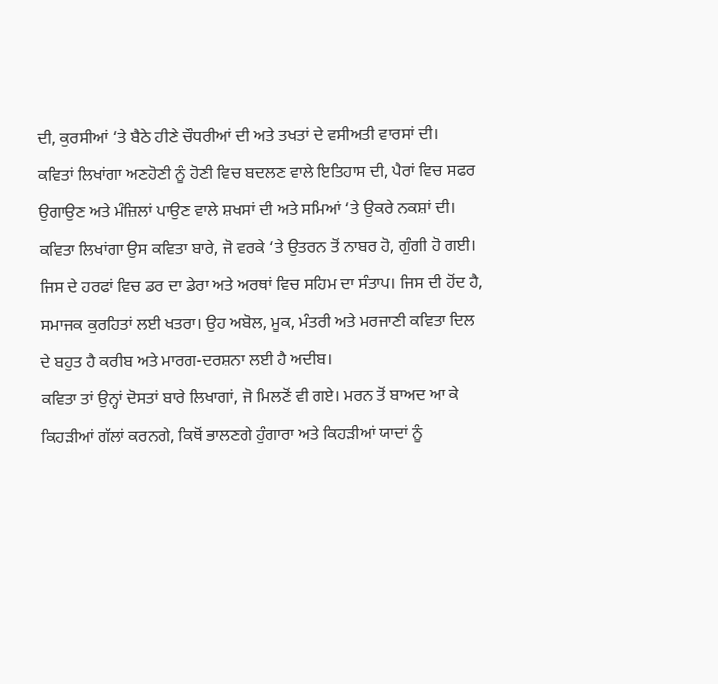ਦੀ, ਕੁਰਸੀਆਂ ‘ਤੇ ਬੈਠੇ ਹੀਣੇ ਚੌਧਰੀਆਂ ਦੀ ਅਤੇ ਤਖਤਾਂ ਦੇ ਵਸੀਅਤੀ ਵਾਰਸਾਂ ਦੀ।
ਕਵਿਤਾਂ ਲਿਖਾਂਗਾ ਅਣਹੋਣੀ ਨੂੰ ਹੋਣੀ ਵਿਚ ਬਦਲਣ ਵਾਲੇ ਇਤਿਹਾਸ ਦੀ, ਪੈਰਾਂ ਵਿਚ ਸਫਰ ਉਗਾਉਣ ਅਤੇ ਮੰਜ਼ਿਲਾਂ ਪਾਉਣ ਵਾਲੇ ਸ਼ਖਸਾਂ ਦੀ ਅਤੇ ਸਮਿਆਂ ‘ਤੇ ਉਕਰੇ ਨਕਸ਼ਾਂ ਦੀ।
ਕਵਿਤਾ ਲਿਖਾਂਗਾ ਉਸ ਕਵਿਤਾ ਬਾਰੇ, ਜੋ ਵਰਕੇ ‘ਤੇ ਉਤਰਨ ਤੋਂ ਨਾਬਰ ਹੋ, ਗੁੰਗੀ ਹੋ ਗਈ। ਜਿਸ ਦੇ ਹਰਫਾਂ ਵਿਚ ਡਰ ਦਾ ਡੇਰਾ ਅਤੇ ਅਰਥਾਂ ਵਿਚ ਸਹਿਮ ਦਾ ਸੰਤਾਪ। ਜਿਸ ਦੀ ਹੋਂਦ ਹੈ, ਸਮਾਜਕ ਕੁਰਹਿਤਾਂ ਲਈ ਖਤਰਾ। ਉਹ ਅਬੋਲ, ਮੂਕ, ਮੰਤਰੀ ਅਤੇ ਮਰਜਾਣੀ ਕਵਿਤਾ ਦਿਲ ਦੇ ਬਹੁਤ ਹੈ ਕਰੀਬ ਅਤੇ ਮਾਰਗ-ਦਰਸ਼ਨਾ ਲਈ ਹੈ ਅਦੀਬ।
ਕਵਿਤਾ ਤਾਂ ਉਨ੍ਹਾਂ ਦੋਸਤਾਂ ਬਾਰੇ ਲਿਖਾਗਾਂ, ਜੋ ਮਿਲਣੋਂ ਵੀ ਗਏ। ਮਰਨ ਤੋਂ ਬਾਅਦ ਆ ਕੇ ਕਿਹੜੀਆਂ ਗੱਲਾਂ ਕਰਨਗੇ, ਕਿਥੋਂ ਭਾਲਣਗੇ ਹੁੰਗਾਰਾ ਅਤੇ ਕਿਹੜੀਆਂ ਯਾਦਾਂ ਨੂੰ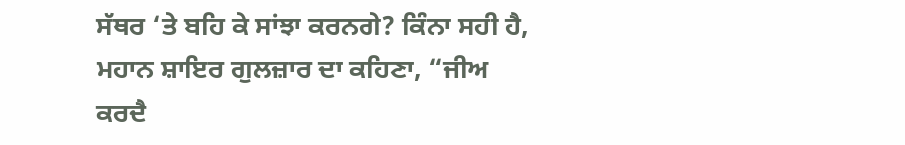ਸੱਥਰ ‘ਤੇ ਬਹਿ ਕੇ ਸਾਂਝਾ ਕਰਨਗੇ? ਕਿੰਨਾ ਸਹੀ ਹੈ, ਮਹਾਨ ਸ਼ਾਇਰ ਗੁਲਜ਼ਾਰ ਦਾ ਕਹਿਣਾ, “ਜੀਅ ਕਰਦੈ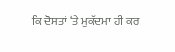ਕਿ ਦੋਸਤਾਂ ‘ਤੇ ਮੁਕੱਦਮਾ ਹੀ ਕਰ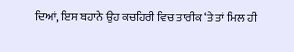ਦਿਆਂ, ਇਸ ਬਹਾਨੇ ਉਹ ਕਚਹਿਰੀ ਵਿਚ ਤਾਰੀਕ ‘ਤੇ ਤਾਂ ਮਿਲ ਹੀ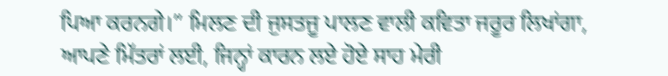ਪਿਆ ਕਰਨਗੇ।” ਮਿਲਣ ਦੀ ਜੁਸਤਜੂ ਪਾਲਣ ਵਾਲੀ ਕਵਿਤਾ ਜਰੂਰ ਲਿਖਾਂਗਾ, ਆਪਣੇ ਮਿੱਤਰਾਂ ਲਈ, ਜਿਨ੍ਹਾਂ ਕਾਰਨ ਲਏ ਹੋਏ ਸਾਹ ਮੇਰੀ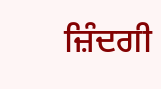ਜ਼ਿੰਦਗੀ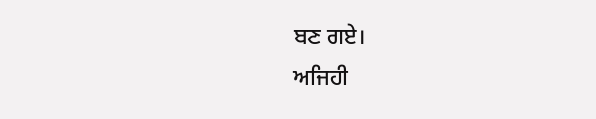ਬਣ ਗਏ।
ਅਜਿਹੀ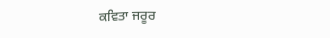ਕਵਿਤਾ ਜਰੂਰ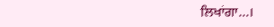ਲਿਖਾਂਗਾ…।